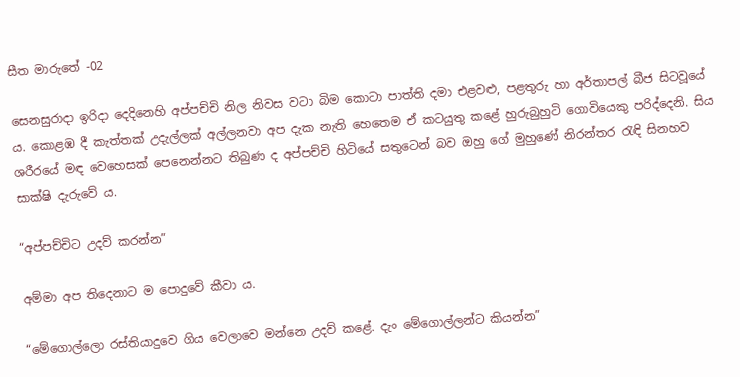සීත මාරුතේ -02

සෙනසුරාදා ඉරිදා දෙදිනෙහි අප්පච්චි නිල නිවස වටා බිම කොටා පාත්ති දමා එළවළු, පළතුරු හා අර්තාපල් බීජ සිටවූයේ ය. කොළඹ දී කැත්තක් උදැල්ලක් අල්ලනවා අප දැක නැති හෙතෙම ඒ කටයුතු කළේ හුරුබුහුටි ගොවියෙකු පරිද්දෙනි. සිය ශරීරයේ මඳ වෙහෙසක් පෙනෙන්නට තිබුණ ද අප්පච්චි හිටියේ සතුටෙන් බව ඔහු ගේ මුහුණේ නිරන්තර රැඳි සිනහව සාක්ෂි දැරුවේ ය.

“අප්පච්චිට උදව් කරන්න”

අම්මා අප තිදෙනාට ම පොදුවේ කීවා ය.

“මේගොල්ලො රස්තියාදුවෙ ගිය වෙලාවෙ මන්නෙ උදව් කළේ. දැං මේගොල්ලන්ට කියන්න”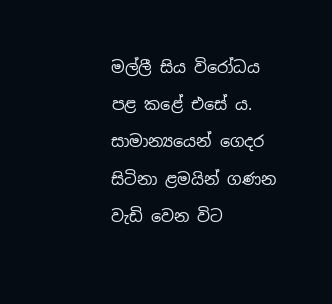මල්ලී සිය විරෝධය පළ කළේ එසේ ය. සාමාන්‍යයෙන් ගෙදර සිටිනා ළමයින් ගණන වැඩි වෙන විට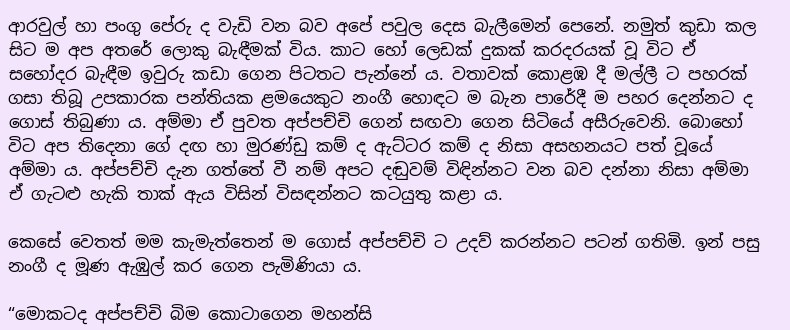ආරවුල් හා පංගු පේරු ද වැඩි වන බව අපේ පවුල දෙස බැලීමෙන් පෙනේ. නමුත් කුඩා කල සිට ම අප අතරේ ලොකු බැඳීමක් විය. කාට හෝ ලෙඩක් දුකක් කරදරයක් වූ විට ඒ සහෝදර බැඳීම ඉවුරු කඩා ගෙන පිටතට පැන්නේ ය. වතාවක් කොළඹ දී මල්ලී ට පහරක් ගසා තිබූ උපකාරක පන්තියක ළමයෙකුට නංගී හොඳට ම බැන පාරේදී ම පහර දෙන්නට ද ගොස් තිබුණා ය. අම්මා ඒ පුවත අප්පච්චි ගෙන් සඟවා ගෙන සිටියේ අසීරුවෙනි. බොහෝ විට අප තිදෙනා ගේ දඟ හා මුරණ්ඩු කම් ද ඇට්ටර කම් ද නිසා අසහනයට පත් වූයේ අම්මා ය. අප්පච්චි දැන ගත්තේ වී නම් අපට දඬුවම් විඳින්නට වන බව දන්නා නිසා අම්මා ඒ ගැටළු හැකි තාක් ඇය විසින් විසඳන්නට කටයුතු කළා ය.

කෙසේ වෙතත් මම කැමැත්තෙන් ම ගොස් අප්පච්චි ට උදව් කරන්නට පටන් ගතිමි. ඉන් පසු නංගී ද මූණ ඇඹුල් කර ගෙන පැමිණියා ය.

“මොකටද අප්පච්චි බිම කොටාගෙන මහන්සි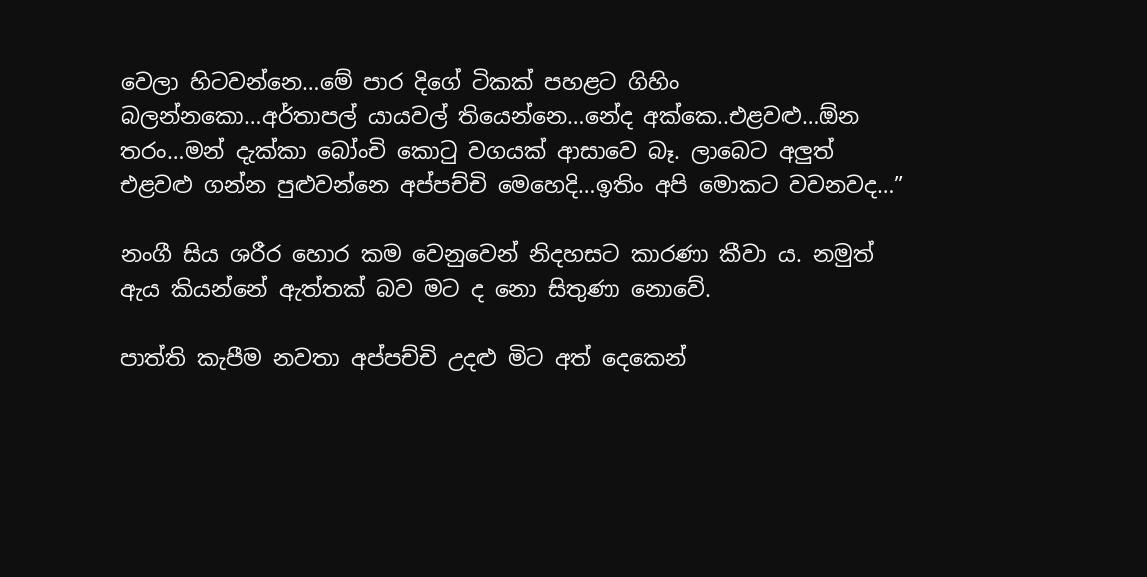වෙලා හිටවන්නෙ…මේ පාර දිගේ ටිකක් පහළට ගිහිං බලන්නකො…අර්තාපල් යායවල් තියෙන්නෙ…නේද අක්කෙ..එළවළු…ඕන තරං…මන් දැක්කා බෝංචි කොටු වගයක් ආසාවෙ බෑ. ලාබෙට අලුත් එළවළු ගන්න පුළුවන්නෙ අප්පච්චි මෙහෙදි…ඉතිං අපි මොකට වවනවද…”

නංගී සිය ශරීර හොර කම වෙනුවෙන් නිදහසට කාරණා කීවා ය. නමුත් ඇය කියන්නේ ඇත්තක් බව මට ද නො සිතුණා නොවේ.

පාත්ති කැපීම නවතා අප්පච්චි උදළු මිට අත් දෙකෙන්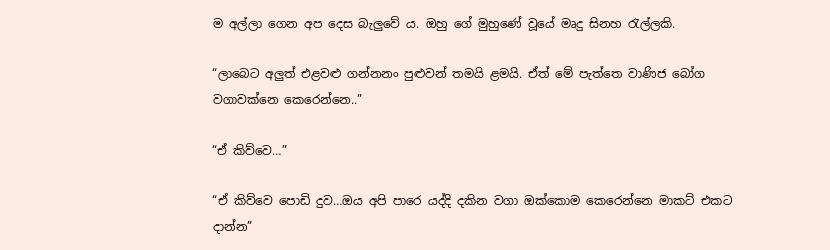ම අල්ලා ගෙන අප දෙස බැලුවේ ය. ඔහු ගේ මුහුණේ වූයේ මෘදු සිනහ රැල්ලකි.

“ලාබෙට අලුත් එළවළු ගන්නනං පුළුවන් තමයි ළමයි. ඒත් මේ පැත්තෙ වාණිජ බෝග වගාවක්නෙ කෙරෙන්නෙ..”

“ඒ කිව්වෙ…”

“ඒ කිව්වෙ පොඩි දුව…ඔය අපි පාරෙ යද්දි දකින වගා ඔක්කොම කෙරෙන්නෙ මාකට් එකට දාන්න”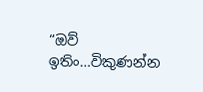“ඔව් ඉතිං…විකුණන්න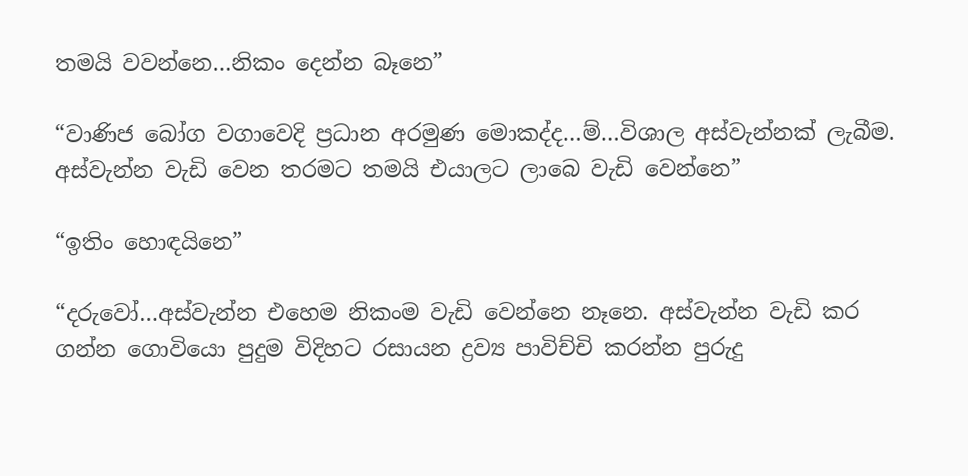තමයි වවන්නෙ…නිකං දෙන්න බෑනෙ”

“වාණිජ බෝග වගාවෙදි ප්‍රධාන අරමුණ මොකද්ද…ම්…විශාල අස්වැන්නක් ලැබීම. අස්වැන්න වැඩි වෙන තරමට තමයි එයාලට ලාබෙ වැඩි වෙන්නෙ”

“ඉතිං හොඳයිනෙ”

“දරුවෝ…අස්වැන්න එහෙම නිකංම වැඩි වෙන්නෙ නෑනෙ. අස්වැන්න වැඩි කර ගන්න ගොවියො පුදුම විදිහට රසායන ද්‍රව්‍ය පාවිච්චි කරන්න පුරුදු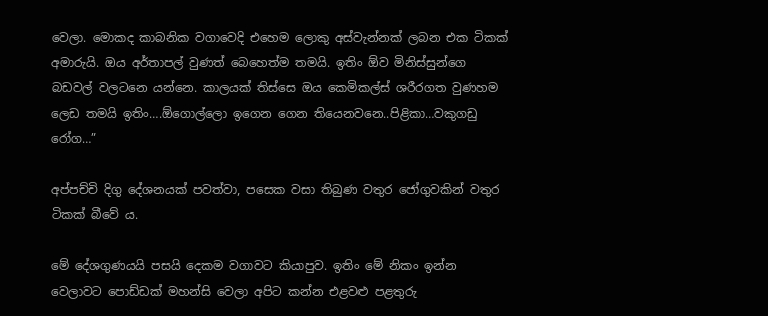වෙලා. මොකද කාබනික වගාවෙදි එහෙම ලොකු අස්වැන්නක් ලබන එක ටිකක් අමාරුයි. ඔය අර්තාපල් වුණත් බෙහෙත්ම තමයි. ඉතිං ඕව මිනිස්සුන්ගෙ බඩවල් වලටනෙ යන්නෙ. කාලයක් තිස්සෙ ඔය කෙමිකල්ස් ශරීරගත වුණහම ලෙඩ තමයි ඉතිං….ඕගොල්ලො ඉගෙන ගෙන තියෙනවනෙ..පිළිකා…වකුගඩු රෝග…”

අප්පච්චි දිගු දේශනයක් පවත්වා, පසෙක වසා තිබුණ වතුර ජෝගුවකින් වතුර ටිකක් බීවේ ය.

මේ දේශගුණයයි පසයි දෙකම වගාවට කියාපුව. ඉතිං මේ නිකං ඉන්න වෙලාවට පොඩ්ඩක් මහන්සි වෙලා අපිට කන්න එළවළු පළතුරු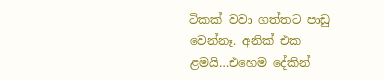ටිකක් වවා ගත්තට පාඩු වෙන්නෑ. අනික් එක ළමයි…එහෙම දේකින්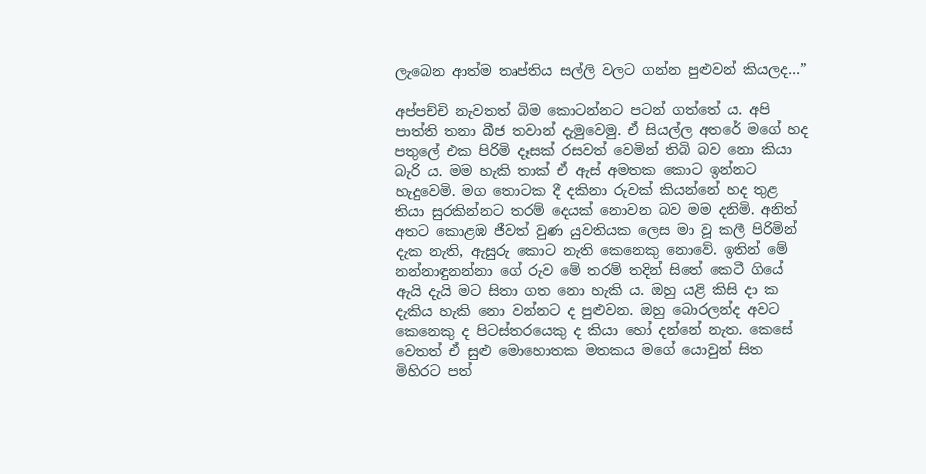ලැබෙන ආත්ම තෘප්තිය සල්ලි වලට ගන්න පුළුවන් කියලද…”

අප්පච්චි නැවතත් බිම කොටන්නට පටන් ගත්තේ ය. අපි පාත්ති තනා බීජ තවාන් දැමුවෙමු. ඒ සියල්ල අතරේ මගේ හද පතුලේ එක පිරිමි දෑසක් රසවත් වෙමින් තිබි බව නො කියා බැරි ය. මම හැකි තාක් ඒ ඇස් අමතක කොට ඉන්නට හැදුවෙමි. මග තොටක දී දකිනා රුවක් කියන්නේ හද තුළ තියා සුරකින්නට තරම් දෙයක් නොවන බව මම දනිමි. අනිත් අතට කොළඹ ජීවත් වුණ යුවතියක ලෙස මා වූ කලී පිරිමින් දැක නැති, ඇසුරු කොට නැති කෙනෙකු නොවේ. ඉතින් මේ නන්නාඳුනන්නා ගේ රුව මේ තරම් තදින් සිතේ කෙටී ගියේ ඇයි දැයි මට සිතා ගත නො හැකි ය. ඔහු යළි කිසි දා ක දැකිය හැකි නො වන්නට ද පුළුවන. ඔහු බොරලන්ද අවට කෙනෙකු ද පිටස්තරයෙකු ද කියා හෝ දන්නේ නැත. කෙසේ වෙතත් ඒ සුළු මොහොතක මතකය මගේ යොවුන් සිත මිහිරට පත්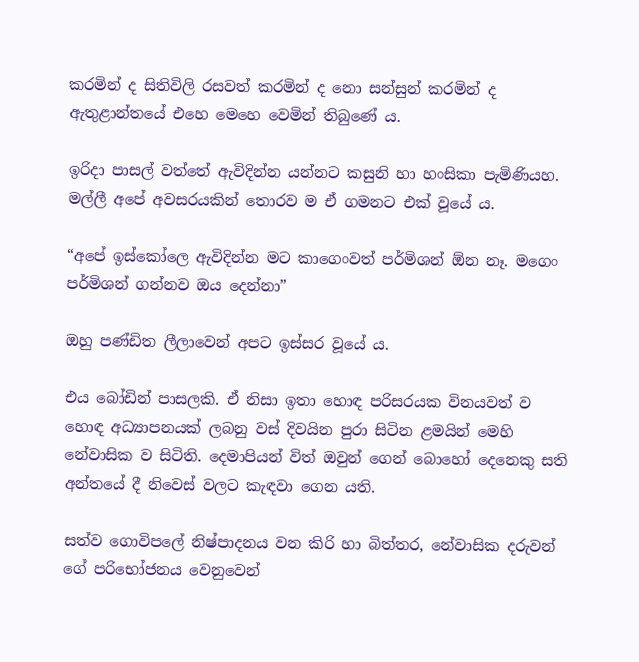කරමින් ද සිතිවිලි රසවත් කරමින් ද නො සන්සුන් කරමින් ද ඇතුළාන්තයේ එහෙ මෙහෙ වෙමින් තිබුණේ ය.

ඉරිදා පාසල් වත්තේ ඇවිදින්න යන්නට කසුනි හා හංසිකා පැමිණියහ. මල්ලී අපේ අවසරයකින් තොරව ම ඒ ගමනට එක් වූයේ ය.

“අපේ ඉස්කෝලෙ ඇවිදින්න මට කාගෙංවත් පර්මිශන් ඕන නෑ. මගෙං පර්මිශන් ගන්නව ඔය දෙන්නා”

ඔහු පණ්ඩිත ලීලාවෙන් අපට ඉස්සර වූයේ ය.

එය බෝඩින් පාසලකි. ඒ නිසා ඉතා හොඳ පරිසරයක විනයවත් ව හොඳ අධ්‍යාපනයක් ලබනු වස් දිවයින පුරා සිටින ළමයින් මෙහි නේවාසික ව සිටිති. දෙමාපියන් විත් ඔවුන් ගෙන් බොහෝ දෙනෙකු සති අන්තයේ දී නිවෙස් වලට කැඳවා ගෙන යති.

සත්ව ගොවිපලේ නිෂ්පාදනය වන කිරි හා බිත්තර, නේවාසික දරුවන් ගේ පරිභෝජනය වෙනුවෙන්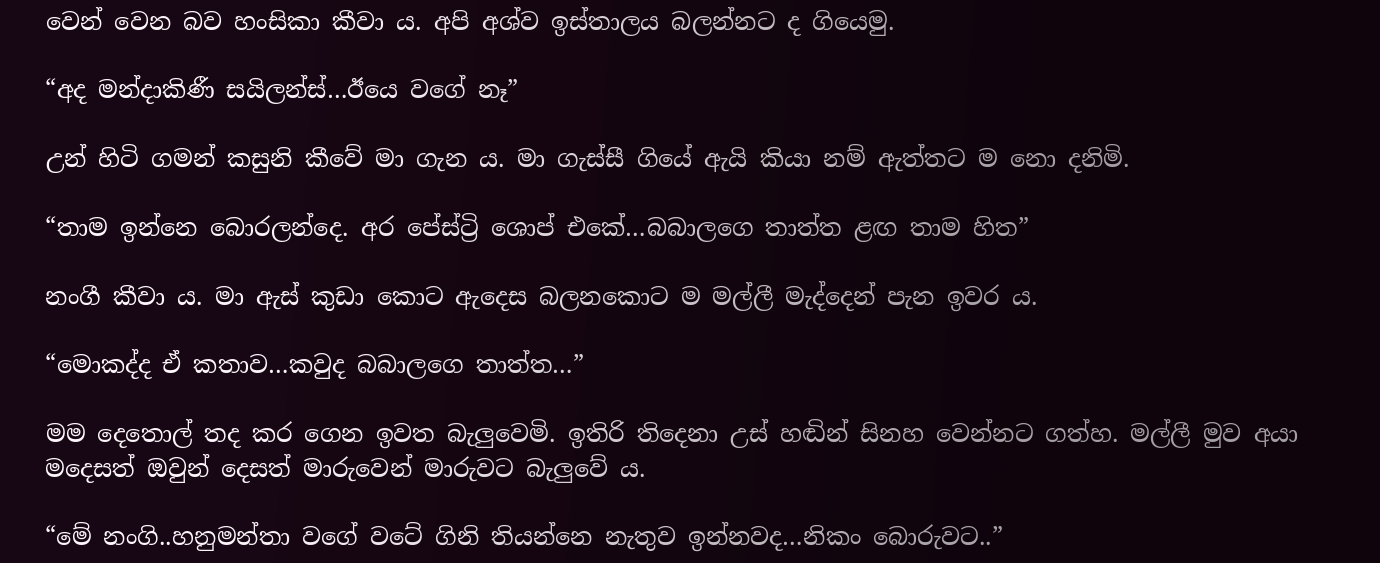වෙන් වෙන බව හංසිකා කීවා ය. අපි අශ්ව ඉස්තාලය බලන්නට ද ගියෙමු.

“අද මන්දාකිණී සයිලන්ස්…ඊයෙ වගේ නෑ”

උන් හිටි ගමන් කසුනි කීවේ මා ගැන ය. මා ගැස්සී ගියේ ඇයි කියා නම් ඇත්තට ම නො දනිමි.

“තාම ඉන්නෙ බොරලන්දෙ. අර පේස්ට්‍රි ශොප් එකේ…බබාලගෙ තාත්ත ළඟ තාම හිත”

නංගී කීවා ය. මා ඇස් කුඩා කොට ඇදෙස බලනකොට ම මල්ලී මැද්දෙන් පැන ඉවර ය.

“මොකද්ද ඒ කතාව…කවුද බබාලගෙ තාත්ත…”

මම දෙතොල් තද කර ගෙන ඉවත බැලුවෙමි. ඉතිරි තිදෙනා උස් හඬින් සිනහ වෙන්නට ගත්හ. මල්ලී මුව අයා මදෙසත් ඔවුන් දෙසත් මාරුවෙන් මාරුවට බැලුවේ ය.

“මේ නංගි..හනුමන්තා වගේ වටේ ගිනි තියන්නෙ නැතුව ඉන්නවද…නිකං බොරුවට..”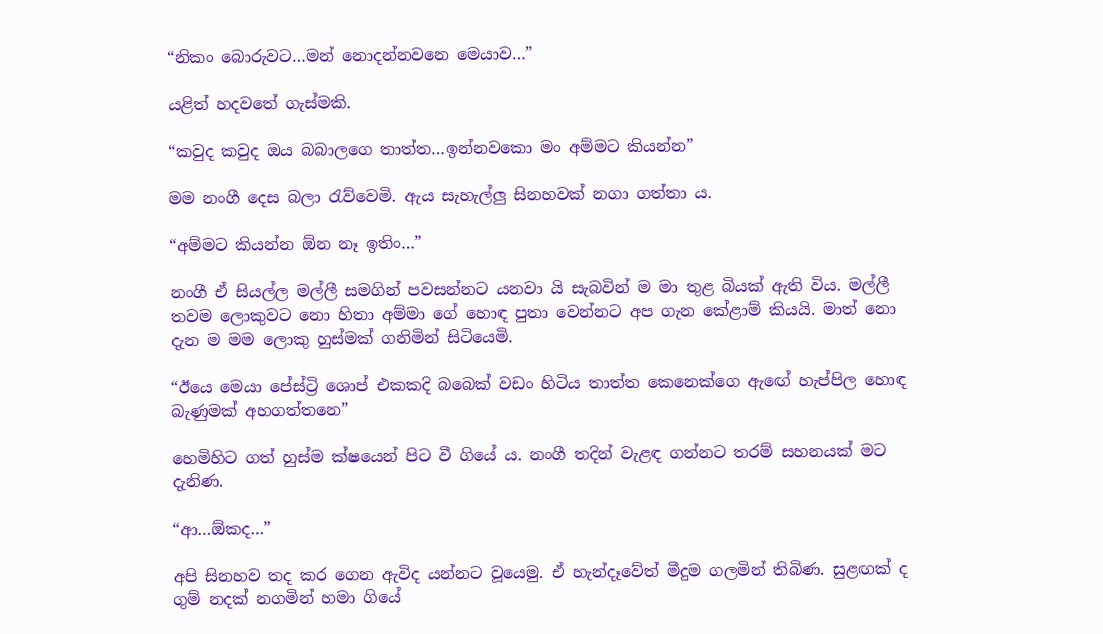“නිකං බොරුවට…මන් නොදන්නවනෙ මෙයාව…”

යළිත් හදවතේ ගැස්මකි.

“කවුද කවුද ඔය බබාලගෙ තාත්ත…ඉන්නවකො මං අම්මට කියන්න”

මම නංගී දෙස බලා රැව්වෙමි. ඇය සැහැල්ලු සිනහවක් නගා ගත්තා ය.

“අම්මට කියන්න ඕන නෑ ඉතිං…”

නංගී ඒ සියල්ල මල්ලී සමගින් පවසන්නට යනවා යි සැබවින් ම මා තුළ බියක් ඇති විය. මල්ලී තවම ලොකුවට නො හිතා අම්මා ගේ හොඳ පුතා වෙන්නට අප ගැන කේළාම් කියයි. මාත් නො දැන ම මම ලොකු හුස්මක් ගනිමින් සිටියෙමි.

“ඊයෙ මෙයා පේස්ට්‍රි ශොප් එකකදි බබෙක් වඩං හිටිය තාත්ත කෙනෙක්ගෙ ඇඟේ හැප්පිල හොඳ බැණුමක් අහගත්තනෙ”

හෙමිහිට ගත් හුස්ම ක්ෂයෙන් පිට වී ගියේ ය. නංගී තදින් වැළඳ ගන්නට තරම් සහනයක් මට දැනිණ.

“ආ…ඕකද…”

අපි සිනහව තද කර ගෙන ඇවිද යන්නට වූයෙමු. ඒ හැන්දෑවේත් මීදුම ගලමින් තිබිණ. සුළඟක් ද ගුම් නදක් නගමින් හමා ගියේ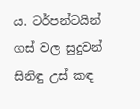ය. ටර්පන්ටයින් ගස් වල සුදුවන් සිනිඳු උස් කඳ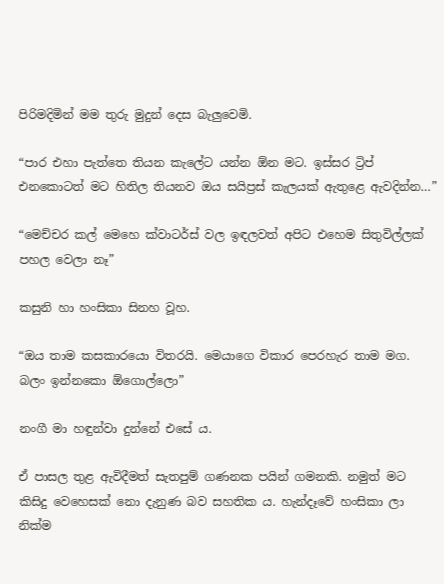පිරිමදිමින් මම තුරු මුදුන් දෙස බැලුවෙමි.

“පාර එහා පැත්තෙ තියන කැලේට යන්න ඕන මට. ඉස්සර ට්‍රිප් එනකොටත් මට හිතිල තියනව ඔය සයිප්‍රස් කැලයක් ඇතුළෙ ඇවදින්න…”

“මෙච්චර කල් මෙහෙ ක්වාටර්ස් වල ඉඳලවත් අපිට එහෙම සිතුවිල්ලක් පහල වෙලා නෑ”

කසුනි හා හංසිකා සිනහ වූහ.

“ඔය තාම කසකාරයො විතරයි. මෙයාගෙ විකාර පෙරහැර තාම මග. බලං ඉන්නකො ඕගොල්ලො”

නංගී මා හඳුන්වා දුන්නේ එසේ ය.

ඒ පාසල තුළ ඇවිදීමත් සැතපුම් ගණනක පයින් ගමනකි. නමුත් මට කිසිදු වෙහෙසක් නො දැනුණ බව සහතික ය. හැන්දෑවේ හංසිකා ලා නික්ම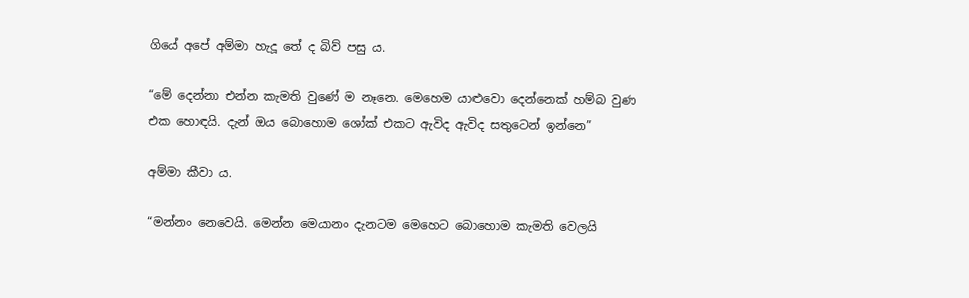ගියේ අපේ අම්මා හැදූ තේ ද බිව් පසු ය.

“මේ දෙන්නා එන්න කැමති වුණේ ම නෑනෙ. මෙහෙම යාළුවො දෙන්නෙක් හම්බ වුණ එක හොඳයි. දැන් ඔය බොහොම ශෝක් එකට ඇවිද ඇවිද සතුටෙන් ඉන්නෙ”

අම්මා කීවා ය.

“මන්නං නෙවෙයි. මෙන්න මෙයානං දැනටම මෙහෙට බොහොම කැමති වෙලයි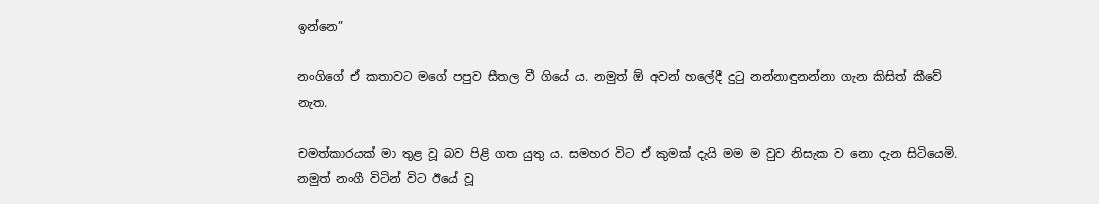ඉන්නෙ”

නංගිගේ ඒ කතාවට මගේ පපුව සීතල වී ගියේ ය. නමුත් ඕ අවන් හලේදී දුටු නන්නාඳුනන්නා ගැන කිසිත් කීවේ නැත.

චමත්කාරයක් මා තුළ වූ බව පිළි ගත යුතු ය. සමහර විට ඒ කුමක් දැයි මම ම වුව නිසැක ව නො දැන සිටියෙමි. නමුත් නංගී විටින් විට ඊයේ වූ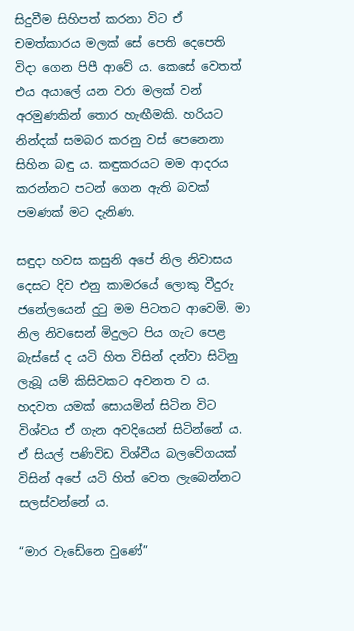සිදුවීම සිහිපත් කරනා විට ඒ චමත්කාරය මලක් සේ පෙති දෙපෙති විදා ගෙන පිපී ආවේ ය. කෙසේ වෙතත් එය අයාලේ යන වරා මලක් වන් අරමුණකින් තොර හැඟීමකි. හරියට නින්දක් සමබර කරනු වස් පෙනෙනා සිහින බඳු ය. කඳුකරයට මම ආදරය කරන්නට පටන් ගෙන ඇති බවක් පමණක් මට දැනිණ.

සඳුදා හවස කසුනි අපේ නිල නිවාසය දෙසට දිව එනු කාමරයේ ලොකු වීදුරු ජනේලයෙන් දුටු මම පිටතට ආවෙමි. මා නිල නිවසෙන් මිදුලට පිය ගැට පෙළ බැස්සේ ද යටි හිත විසින් දන්වා සිටිනු ලැබූ යම් කිසිවකට අවනත ව ය. හදවත යමක් සොයමින් සිටින විට විශ්වය ඒ ගැන අවදියෙන් සිටින්නේ ය. ඒ සියල් පණිවිඩ විශ්වීය බලවේගයක් විසින් අපේ යටි හිත් වෙත ලැබෙන්නට සලස්වන්නේ ය.

“මාර වැඩේනෙ වුණේ”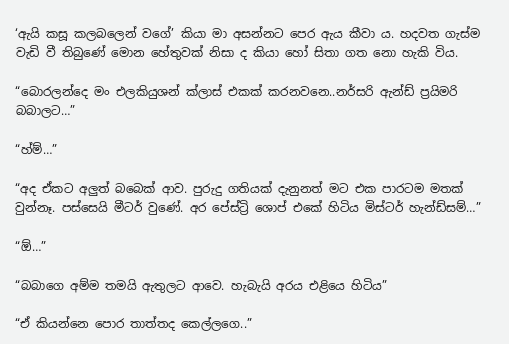‘ඇයි කසූ කලබලෙන් වගේ’ කියා මා අසන්නට පෙර ඇය කීවා ය. හදවත ගැස්ම වැඩි වී තිබුණේ මොන හේතුවක් නිසා ද කියා හෝ සිතා ගත නො හැකි විය.

“බොරලන්දෙ මං එලකියුශන් ක්ලාස් එකක් කරනවනෙ..නර්සරි ඇන්ඩ් ප්‍රයිමරි බබාලට…”

“හ්ම්…”

“අද ඒකට අලුත් බබෙක් ආව. පුරුදු ගතියක් දැනුනත් මට එක පාරටම මතක් වුන්නෑ. පස්සෙයි මීටර් වුණේ. අර පේස්ට්‍රි ශොප් එකේ හිටිය මිස්ටර් හැන්ඩ්සම්…”

“ඕ…”

“බබාගෙ අම්ම තමයි ඇතුලට ආවෙ. හැබැයි අරය එළියෙ හිටිය”

“ඒ කියන්නෙ පොර තාත්තද කෙල්ලගෙ..”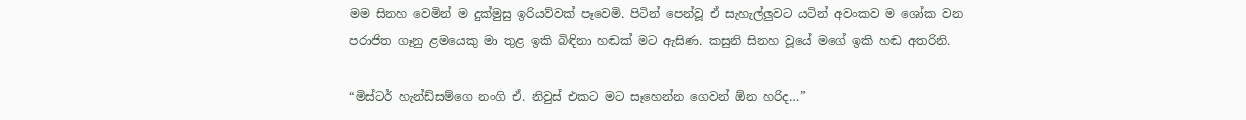මම සිනහ වෙමින් ම දුක්මුසු ඉරියව්වක් පෑවෙමි. පිටින් පෙන්වූ ඒ සැහැල්ලුවට යටින් අවංකව ම ශෝක වන පරාජිත ගෑනු ළමයෙකු මා තුළ ඉකි බිඳිනා හඬක් මට ඇසිණ. කසුනි සිනහ වූයේ මගේ ඉකි හඬ අතරිනි.

“මිස්ටර් හැන්ඩ්සම්ගෙ නංගි ඒ. නිවුස් එකට මට සෑහෙන්න ගෙවන් ඕන හරිද…”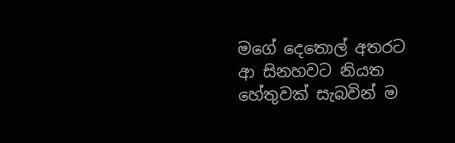මගේ දෙතොල් අතරට ආ සිනහවට නියත හේතුවක් සැබවින් ම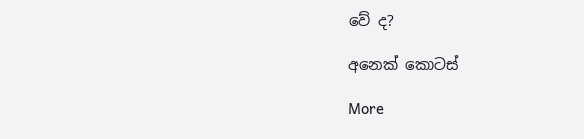වේ ද?

අනෙක් කොටස්

More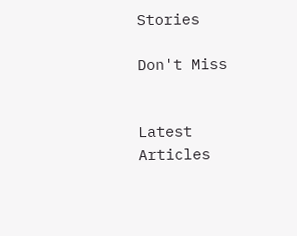Stories

Don't Miss


Latest Articles